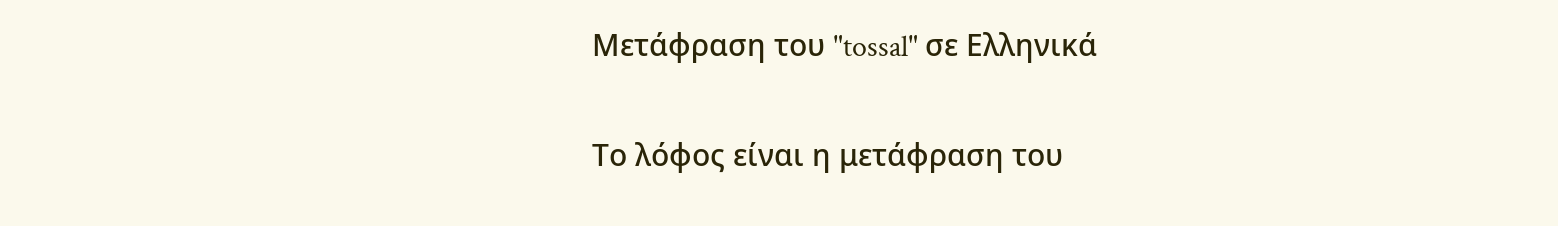Μετάφραση του "tossal" σε Ελληνικά

Το λόφος είναι η μετάφραση του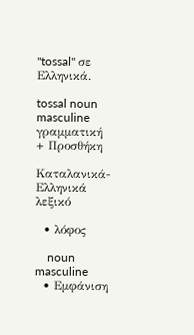"tossal" σε Ελληνικά.

tossal noun masculine γραμματική
+ Προσθήκη

Καταλανικά-Ελληνικά λεξικό

  • λόφος

    noun masculine
  • Εμφάνιση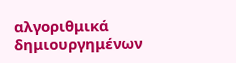αλγοριθμικά δημιουργημένων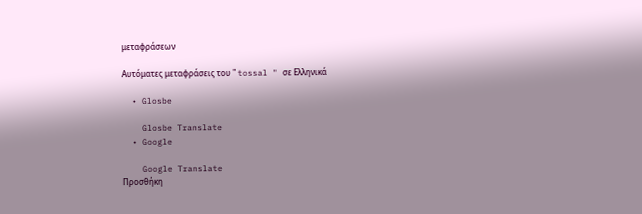μεταφράσεων

Αυτόματες μεταφράσεις του " tossal " σε Ελληνικά

  • Glosbe

    Glosbe Translate
  • Google

    Google Translate
Προσθήκη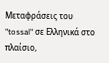Μεταφράσεις του "tossal" σε Ελληνικά στο πλαίσιο,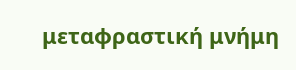μεταφραστική μνήμη